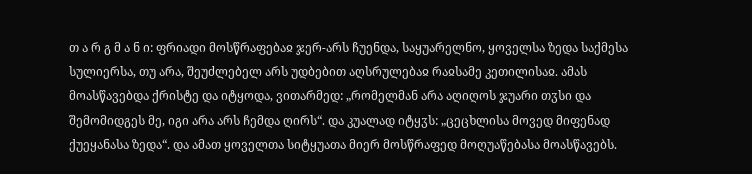თ ა რ გ მ ა ნ ი: ფრიადი მოსწრაფებაჲ ჯერ-არს ჩუენდა, საყუარელნო, ყოველსა ზედა საქმესა სულიერსა, თუ არა, შეუძლებელ არს უდბებით აღსრულებაჲ რაჲსამე კეთილისაჲ. ამას მოასწავებდა ქრისტე და იტყოდა, ვითარმედ: „რომელმან არა აღიღოს ჯუარი თჳსი და შემომიდგეს მე, იგი არა არს ჩემდა ღირს“. და კუალად იტყჳს: „ცეცხლისა მოვედ მიფენად ქუეყანასა ზედა“. და ამათ ყოველთა სიტყუათა მიერ მოსწრაფედ მოღუაწებასა მოასწავებს.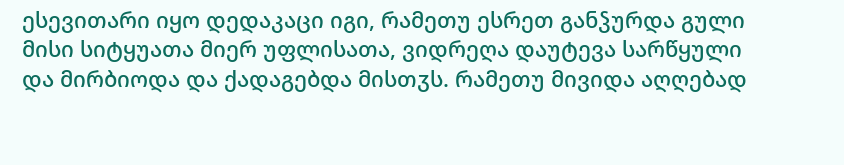ესევითარი იყო დედაკაცი იგი, რამეთუ ესრეთ განჴურდა გული მისი სიტყუათა მიერ უფლისათა, ვიდრეღა დაუტევა სარწყული და მირბიოდა და ქადაგებდა მისთჳს. რამეთუ მივიდა აღღებად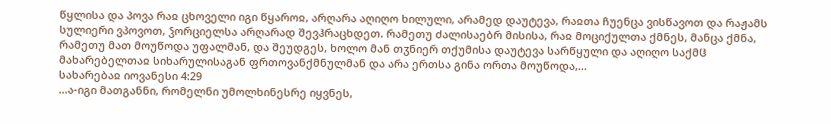წყლისა და პოვა რაჲ ცხოველი იგი წყაროჲ, არღარა აღიღო ხილული, არამედ დაუტევა, რაჲთა ჩუენცა ვისწავოთ და რაჟამს სულიერი ვპოვოთ, ჴორციელსა არღარად შევჰრაცხდეთ. რამეთუ ძალისაებრ მისისა, რაჲ მოციქულთა ქმნეს, მანცა ქმნა, რამეთუ მათ მოუწოდა უფალმან, და შეუდგეს, ხოლო მან თჳნიერ თქუმისა დაუტევა სარწყული და აღიღო საქმჱ მახარებელთაჲ სიხარულისაგან ფრთოვანქმნულმან და არა ერთსა გინა ორთა მოუწოდა,...
სახარებაჲ იოვანესი 4:29
...ა-იგი მათგანნი, რომელნი უმოლხინესრე იყვნეს,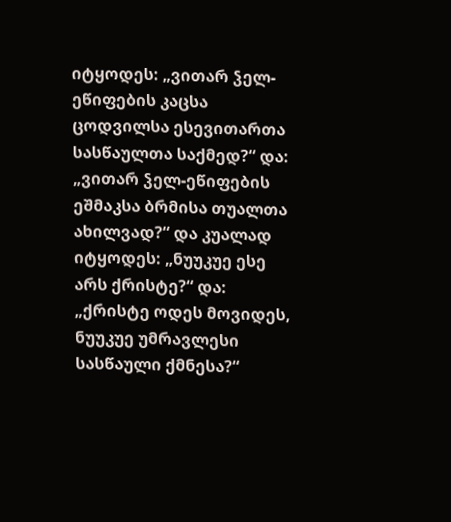იტყოდეს: „ვითარ ჴელ-ეწიფების კაცსა ცოდვილსა ესევითართა სასწაულთა საქმედ?“ და: „ვითარ ჴელ-ეწიფების ეშმაკსა ბრმისა თუალთა ახილვად?“ და კუალად იტყოდეს: „ნუუკუე ესე არს ქრისტე?“ და: „ქრისტე ოდეს მოვიდეს, ნუუკუე უმრავლესი სასწაული ქმნესა?“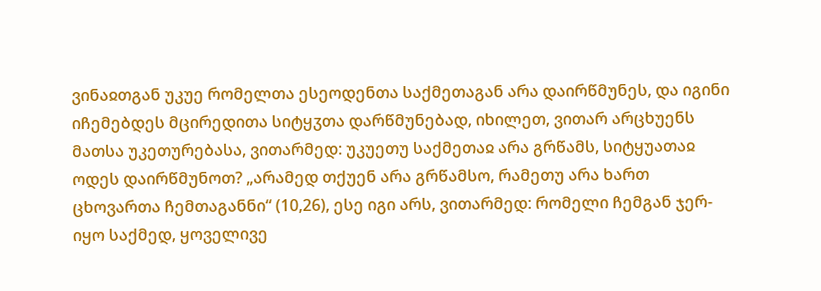ვინაჲთგან უკუე რომელთა ესეოდენთა საქმეთაგან არა დაირწმუნეს, და იგინი იჩემებდეს მცირედითა სიტყჳთა დარწმუნებად, იხილეთ, ვითარ არცხუენს მათსა უკეთურებასა, ვითარმედ: უკუეთუ საქმეთაჲ არა გრწამს, სიტყუათაჲ ოდეს დაირწმუნოთ? „არამედ თქუენ არა გრწამსო, რამეთუ არა ხართ ცხოვართა ჩემთაგანნი“ (10,26), ესე იგი არს, ვითარმედ: რომელი ჩემგან ჯერ-იყო საქმედ, ყოველივე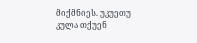მიქმნიეს. უკუეთუ კულა თქუენ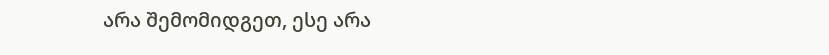არა შემომიდგეთ, ესე არა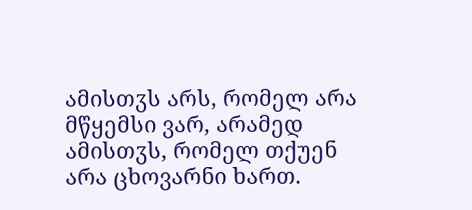ამისთჳს არს, რომელ არა მწყემსი ვარ, არამედ ამისთჳს, რომელ თქუენ არა ცხოვარნი ხართ.